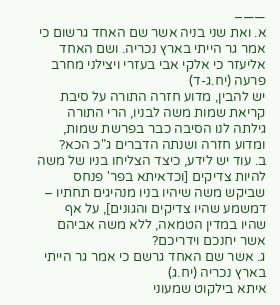——–
א. ואת שני בניה אשר שם האחד גרשום כי אמר גר הייתי בארץ נכריה. ושם האחד אליעזר כי אלקי אבי בעזרי ויצילני מחרב פרעה (יח.ג-ד)
יש להבין, מדוע חזרה התורה על סיבת קריאת שמות משה לבניו, הרי התורה גילתה לנו הסיבה כבר בפרשת שמות, ומדוע חזרה ושנתה הדברים ג"כ הכא?
ב. עוד יש לידע, כיצד הצליחו בניו של משה להיות צדיקים [וכדאיתא בפר' פנחס שביקש משה שיהיו בניו מנהיגים תחתיו – דמשמע שהיו צדיקים והגונים], על אף שהיו במדין הטמאה, ללא משה אביהם אשר יחנכם וידריכם?
ג. אשר שם האחד גרשם כי אמר גר הייתי בארץ נכריה (יח.ג)
איתא בילקוט שמעוני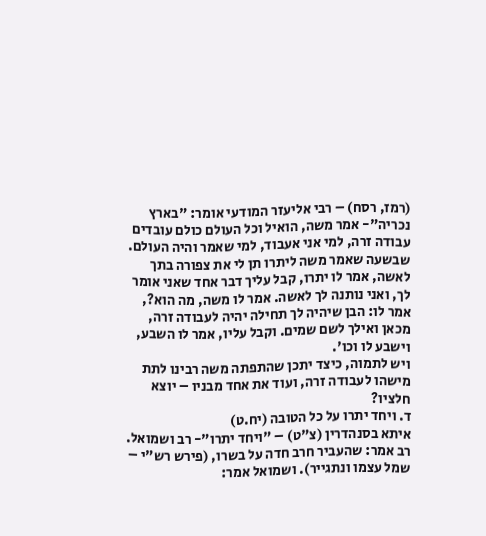(רמז, רסח) – רבי אליעזר המודעי אומר: "בארץ נכריה"- אמר משה, הואיל וכל העולם כולם עובדים עבודה זרה, למי אני אעבוד, למי שאמר והיה העולם. שבשעה שאמר משה ליתרו תן לי את צפורה בתך לאשה, אמר לו יתרו, קבל עליך דבר אחד שאני אומר לך, ואני נותנה לך לאשה. אמר לו משה, מה הוא?, אמר לו: הבן שיהיה לך תחילה יהיה לעבודה זרה, מכאן ואילך לשם שמים. וקבל עליו, אמר לו השבע, וישבע לו וכו'.
ויש לתמוה, כיצד יתכן שהתפתה משה רבינו לתת מישהו לעבודה זרה, ועוד את אחד מבניו – יוצא חלציו?
ד. ויחד יתרו על כל הטובה (יח.ט)
איתא בסנהדרין (צ"ט) – "ויחד יתרו"- רב ושמואל. רב אמר: שהעביר חרב חדה על בשרו, (פירש רש"י – שמל עצמו ונתגייר). ושמואל אמר: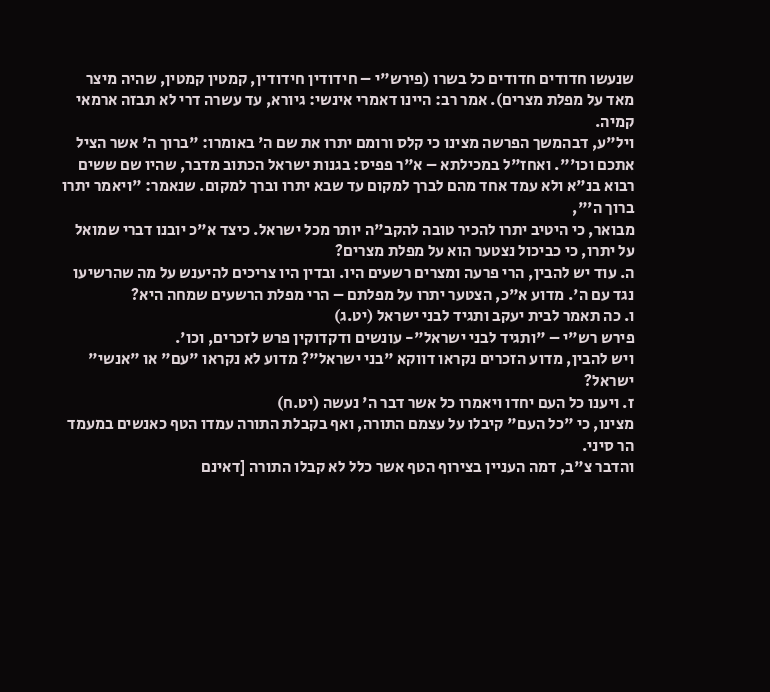שנעשו חדודים חדודים כל בשרו (פירש"י – חידודין חידודין, קמטין קמטין, שהיה מיצר מאד על מפלת מצרים). אמר רב: היינו דאמרי אינשי: גיורא, עד עשרה דרי לא תבזה ארמאי קמיה.
ויל"ע, דבהמשך הפרשה מצינו כי קלס ורומם יתרו את שם ה' באומרו: "ברוך ה' אשר הציל אתכם וכו'". ואחז"ל במכילתא – א"ר פפיס: בגנות ישראל הכתוב מדבר, שהיו שם ששים רבוא בנ"א ולא עמד אחד מהם לברך למקום עד שבא יתרו וברך למקום. שנאמר: "ויאמר יתרו ברוך ה'",
מבואר, כי היטיב יתרו להכיר טובה להקב"ה יותר מכל ישראל. כיצד א"כ יובנו דברי שמואל על יתרו, כי כביכול נצטער הוא על מפלת מצרים?
ה. עוד יש להבין, הרי פרעה ומצרים רשעים היו. ובדין היו צריכים להיענש על מה שהרשיעו נגד עם ה'. מדוע א"כ, הצטער יתרו על מפלתם – הרי מפלת הרשעים שמחה היא?
ו. כה תאמר לבית יעקב ותגיד לבני ישראל (יט.ג)
פירש רש"י – "ותגיד לבני ישראל"- עונשים ודקדוקין פרש לזכרים, וכו'.
ויש להבין, מדוע הזכרים נקראו דווקא "בני ישראל"? מדוע לא נקראו "עם" או "אנשי" ישראל?
ז. ויענו כל העם יחדו ויאמרו כל אשר דבר ה' נעשה (יט.ח)
מצינו, כי "כל העם" קיבלו על עצמם התורה, ואף בקבלת התורה עמדו הטף כאנשים במעמד הר סיני.
והדבר צ"ב, דמה העניין בצירוף הטף אשר כלל לא קבלו התורה [דאינם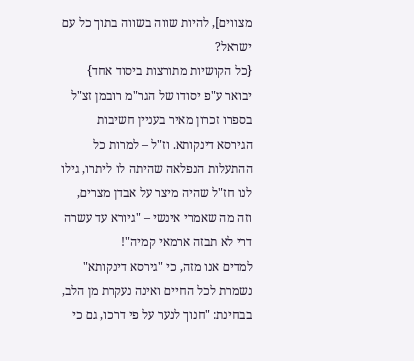מצווים], להיות שווה בשווה בתוך כל עם ישראל?
{כל הקושיות מתורצות ביסוד אחד}
יבואר ע"פ יסודו של הגר"מ רובמן זצ"ל בספרו זכרון מאיר בעניין חשיבות הגירסא דינקותא. וז"ל – למרות כל ההתעלות הנפלאה שהיתה לו ליתרו, גילו לנו חז"ל שהיה מיצר על אבדן מצרים, וזה מה שאמרי אינשי – "גיורא עד עשרה דרי לא תבזה ארמאי קמיה"!
למדים אנו מזה, כי "גירסא דינקותא" נשמרת לכל החיים ואינה נעקרת מן הלב, בבחינת: "חנוך לנער על פי דרכו, גם כי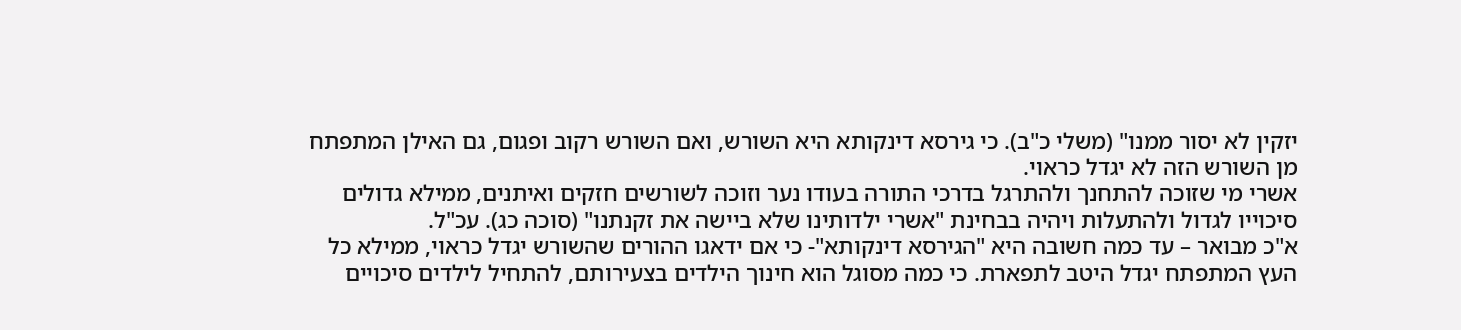יזקין לא יסור ממנו" (משלי כ"ב). כי גירסא דינקותא היא השורש, ואם השורש רקוב ופגום, גם האילן המתפתח מן השורש הזה לא יגדל כראוי.
אשרי מי שזוכה להתחנך ולהתרגל בדרכי התורה בעודו נער וזוכה לשורשים חזקים ואיתנים, ממילא גדולים סיכוייו לגדול ולהתעלות ויהיה בבחינת "אשרי ילדותינו שלא ביישה את זקנתנו" (סוכה כג). עכ"ל.
א"כ מבואר – עד כמה חשובה היא "הגירסא דינקותא"- כי אם ידאגו ההורים שהשורש יגדל כראוי, ממילא כל העץ המתפתח יגדל היטב לתפארת. כי כמה מסוגל הוא חינוך הילדים בצעירותם, להתחיל לילדים סיכויים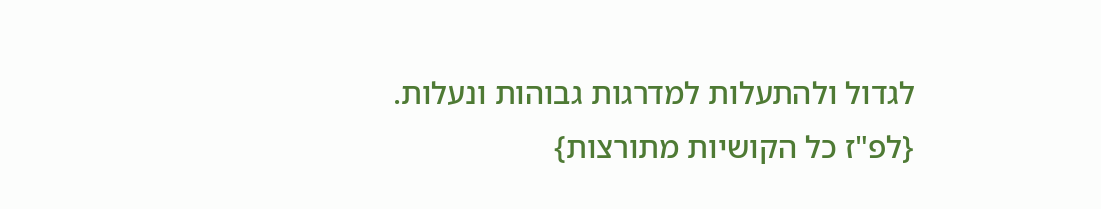לגדול ולהתעלות למדרגות גבוהות ונעלות.
{לפ"ז כל הקושיות מתורצות}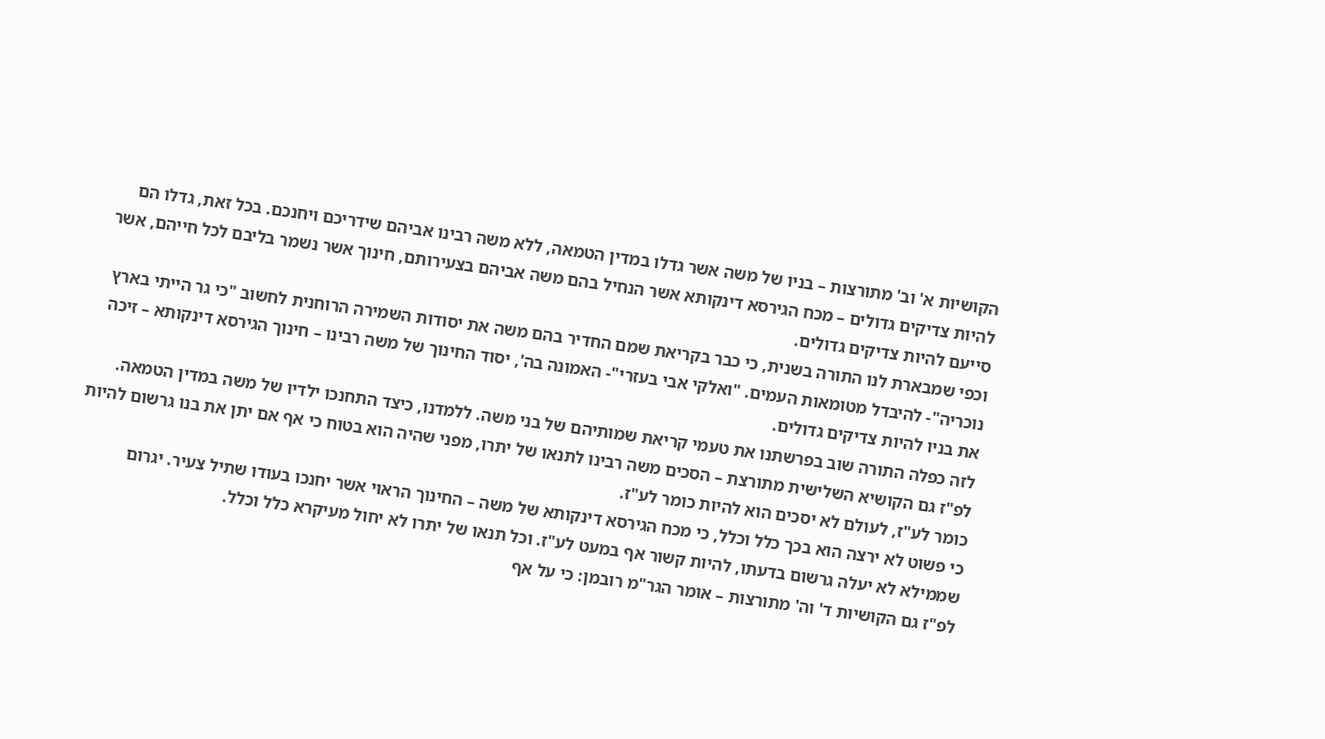הקושיות א' וב' מתורצות – בניו של משה אשר גדלו במדין הטמאה, ללא משה רבינו אביהם שידריכם ויחנכם. בכל זאת, גדלו הם להיות צדיקים גדולים – מכח הגירסא דינקותא אשר הנחיל בהם משה אביהם בצעירותם, חינוך אשר נשמר בליבם לכל חייהם, אשר סייעם להיות צדיקים גדולים.
וכפי שמבארת לנו התורה בשנית, כי כבר בקריאת שמם החדיר בהם משה את יסודות השמירה הרוחנית לחשוב "כי גר הייתי בארץ נוכריה"- להיבדל מטומאות העמים. "ואלקי אבי בעזרי"- האמונה בה', יסוד החינוך של משה רבינו – חינוך הגירסא דינקותא – זיכה את בניו להיות צדיקים גדולים.
לזה כפלה התורה שוב בפרשתנו את טעמי קריאת שמותיהם של בני משה. ללמדנו, כיצד התחנכו ילדיו של משה במדין הטמאה.
לפ"ז גם הקושיא השלישית מתורצת – הסכים משה רבינו לתנאו של יתרו, מפני שהיה הוא בטוח כי אף אם יתן את בנו גרשום להיות כומר לע"ז, לעולם לא יסכים הוא להיות כומר לע"ז.
כי פשוט לא ירצה הוא בכך כלל וכלל, כי מכח הגירסא דינקותא של משה – החינוך הראוי אשר יחנכו בעודו שתיל צעיר. יגרום שממילא לא יעלה גרשום בדעתו, להיות קשור אף במעט לע"ז. וכל תנאו של יתרו לא יחול מעיקרא כלל וכלל.
לפ"ז גם הקושיות ד' וה' מתורצות – אומר הגר"מ רובמן: כי על אף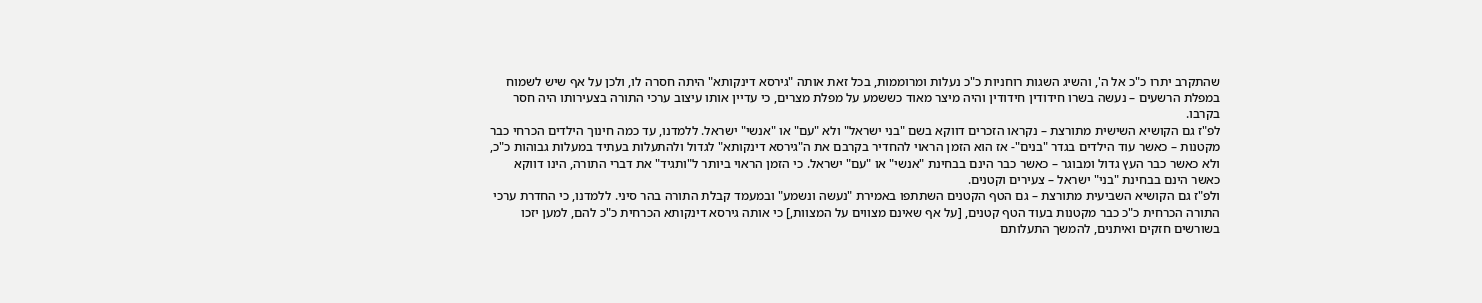שהתקרב יתרו כ"כ אל ה', והשיג השגות רוחניות כ"כ נעלות ומרוממות, בכל זאת אותה "גירסא דינקותא" היתה חסרה לו, ולכן על אף שיש לשמוח במפלת הרשעים – נעשה בשרו חידודין חידודין והיה מיצר מאוד כששמע על מפלת מצרים, כי עדיין אותו עיצוב ערכי התורה בצעירותו היה חסר בקרבו.
לפ"ז גם הקושיא השישית מתורצת – נקראו הזכרים דווקא בשם "בני ישראל" ולא "עם" או "אנשי" ישראל. ללמדנו, עד כמה חינוך הילדים הכרחי כבר מקטנות – כאשר עוד הילדים בגדר "בנים"- אז הוא הזמן הראוי להחדיר בקרבם את ה"גירסא דינקותא" לגדול ולהתעלות בעתיד במעלות גבוהות כ"כ, ולא כאשר כבר העץ גדול ומבוגר – כאשר כבר הינם בבחינת "אנשי" או "עם" ישראל. כי הזמן הראוי ביותר ל"ותגיד" את דברי התורה, הינו דווקא כאשר הינם בבחינת "בני" ישראל – צעירים וקטנים.
ולפ"ז גם הקושיא השביעית מתורצת – גם הטף הקטנים השתתפו באמירת "נעשה ונשמע" ובמעמד קבלת התורה בהר סיני. ללמדנו, כי החדרת ערכי התורה הכרחית כ"כ כבר מקטנות בעוד הטף קטנים, [על אף שאינם מצווים על המצוות,] כי אותה גירסא דינקותא הכרחית כ"כ להם, למען יזכו בשורשים חזקים ואיתנים, להמשך התעלותם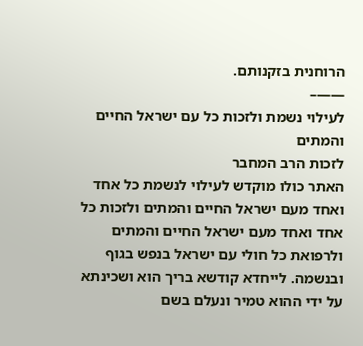הרוחנית בזקנותם.
——–
לעילוי נשמת ולזכות כל עם ישראל החיים והמתים
לזכות הרב המחבר
האתר כולו מוקדש לעילוי לנשמת כל אחד ואחד מעם ישראל החיים והמתים ולזכות כל אחד ואחד מעם ישראל החיים והמתים ולרפואת כל חולי עם ישראל בנפש בגוף ובנשמה. לייחדא קודשא בריך הוא ושכינתא על ידי ההוא טמיר ונעלם בשם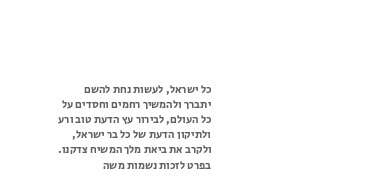כל ישראל, לעשות נחת להשם יתברך ולהמשיך רחמים וחסדים על כל העולם, לבירור עץ הדעת טוב ורע ולתיקון הדעת של כל בר ישראל, ולקרב את ביאת מלך המשיח צדקנו.
בפרט לזכות נשמות משה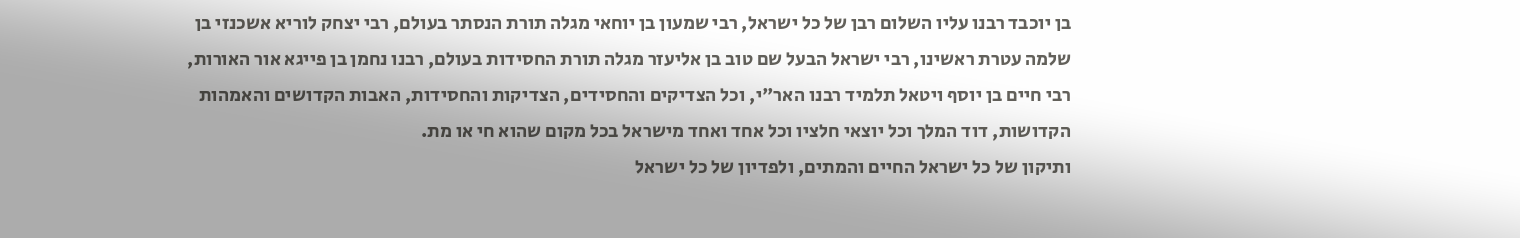בן יוכבד רבנו עליו השלום רבן של כל ישראל, רבי שמעון בן יוחאי מגלה תורת הנסתר בעולם, רבי יצחק לוריא אשכנזי בן שלמה עטרת ראשינו, רבי ישראל הבעל שם טוב בן אליעזר מגלה תורת החסידות בעולם, רבנו נחמן בן פייגא אור האורות, רבי חיים בן יוסף ויטאל תלמיד רבנו האר"י, וכל הצדיקים והחסידים, הצדיקות והחסידות, האבות הקדושים והאמהות הקדושות, דוד המלך וכל יוצאי חלציו וכל אחד ואחד מישראל בכל מקום שהוא חי או מת.
ותיקון של כל ישראל החיים והמתים, ולפדיון של כל ישראל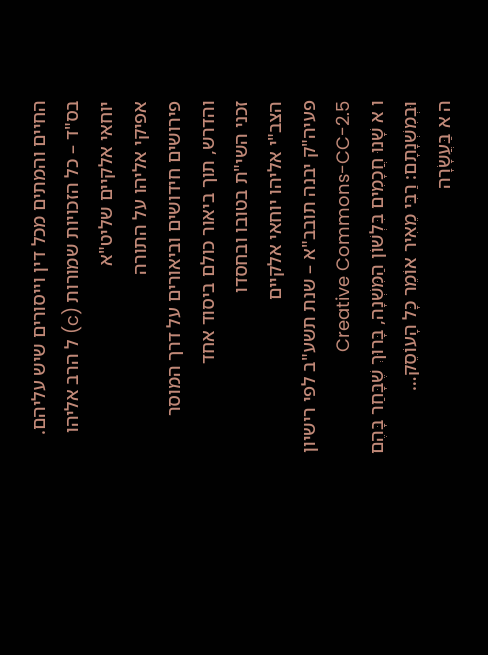החיים והמתים מכל דין וייסורים שיש עליהם.
בס"ד – כל הזכויות שמורות (c) ל הרב אליהו יוחאי אלקיים שליט"א
אפיקי אליהו על התורה
פירושים חידושים וביאורים על דרך המוסר והדרש, תוך ביאור כולם ביסוד אחד
זכני השי"ת בטובו ובחסדו
הצב"י אליהו יוחאי אלקיים
פעיה"ק יבנה תובב"א – שנת תשע"ב לפי רישיון Creative Commons-CC-2.5
ו א שָׁנוּ חֲכָמִים בִּלְשׁוֹן הַמִּשְׁנָה, בָּרוּךְ שֶׁבָּחַר בָּהֶם וּבְמִשְׁנָתָם: רַבִּי מֵאִיר אוֹמֵר כָּל הָעוֹסֵק…
ה א בַּעֲשָׂרָה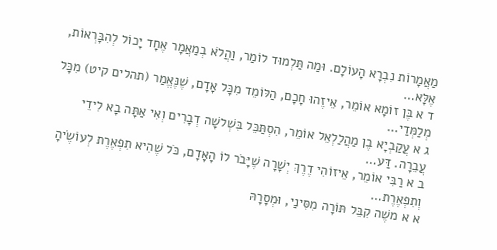מַאֲמָרוֹת נִבְרָא הָעוֹלָם. וּמַה תַּלְמוּד לוֹמַר, וַהֲלֹא בְמַאֲמָר אֶחָד יָכוֹל לְהִבָּרְאוֹת, אֶלָּא…
ד א בֶּן זוֹמָא אוֹמֵר, אֵיזֶהוּ חָכָם, הַלּוֹמֵד מִכָּל אָדָם, שֶׁנֶּאֱמַר (תהלים קיט) מִכָּל מְלַמְּדַי…
ג א עֲקַבְיָא בֶן מַהֲלַלְאֵל אוֹמֵר, הִסְתַּכֵּל בִּשְׁלשָׁה דְבָרִים וְאִי אַתָּה בָא לִידֵי עֲבֵרָה. דַּע…
ב א רַבִּי אוֹמֵר, אֵיזוֹהִי דֶרֶךְ יְשָׁרָה שֶׁיָּבֹר לוֹ הָאָדָם, כֹּל שֶׁהִיא תִפְאֶרֶת לְעוֹשֶׂיהָ וְתִפְאֶרֶת…
א א משֶׁה קִבֵּל תּוֹרָה מִסִּינַי, וּמְסָרָהּ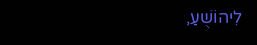לִיהוֹשֻׁעַ,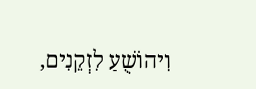וִיהוֹשֻׁעַ לִזְקֵנִים,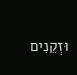וּזְקֵנִים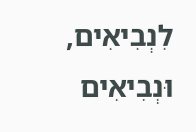לִנְבִיאִים, וּנְבִיאִים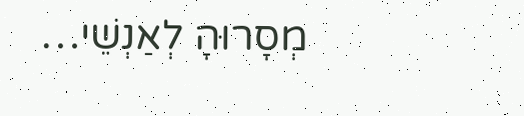מְסָרוּהָ לְאַנְשֵׁי…